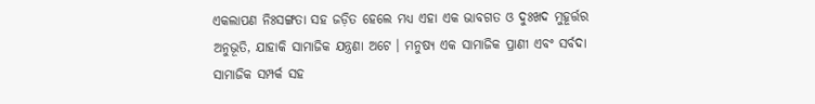ଏକଲାପଣ ନିଃସଙ୍ଗତା ସହ ଜଡ଼ିତ ହେଲେ ମଧ୍ୟ ଏହା ଏକ ଭାବଗତ ଓ ଦୁଃଖଦ ମୁହୂର୍ତ୍ତର ଅନୁଭୂତି, ଯାହାକି ସାମାଜିକ ଯନ୍ତ୍ରଣା ଅଟେ । ମନୁଷ୍ୟ ଏକ ସାମାଜିକ ପ୍ରାଣୀ ଏବଂ ସର୍ବଦା ସାମାଜିକ ସମ୍ପର୍କ ସହ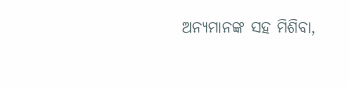ଅନ୍ୟମାନଙ୍କ ସହ ମିଶିବା,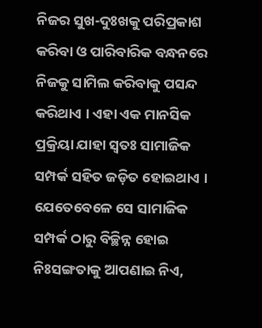ନିଜର ସୁଖ-ଦୁଃଖକୁ ପରିପ୍ରକାଶ କରିବା ଓ ପାରିବାରିକ ବନ୍ଧନରେ ନିଜକୁ ସାମିଲ କରିବାକୁ ପସନ୍ଦ କରିଥାଏ । ଏହା ଏକ ମାନସିକ ପ୍ରକ୍ରିୟା ଯାହା ସ୍ୱତଃ ସାମାଜିକ ସମ୍ପର୍କ ସହିତ ଜଡ଼ିତ ହୋଇଥାଏ । ଯେତେବେଳେ ସେ ସାମାଜିକ ସମ୍ପର୍କ ଠାରୁ ବିଚ୍ଛିନ୍ନ ହୋଇ ନିଃସଙ୍ଗତାକୁ ଆପଣାଇ ନିଏ,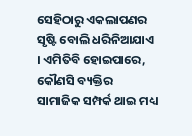ସେହିଠାରୁ ଏକଲାପଣର ସୃଷ୍ଟି ବୋଲି ଧରିନିଆଯାଏ । ଏମିତିବି ହୋଇପାରେ, କୌଣସି ବ୍ୟକ୍ତିର ସାମାଜିକ ସମ୍ପର୍କ ଥାଇ ମଧ୍ୟ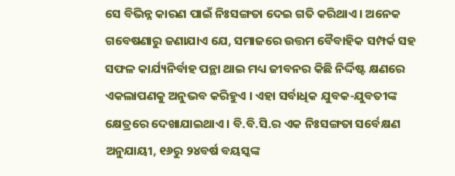ସେ ବିଭିନ୍ନ କାରଣ ପାଇଁ ନିଃସଙ୍ଗତା ଦେଇ ଗତି କରିଥାଏ । ଅନେକ ଗବେଷଣାରୁ ଜଣାଯାଏ ଯେ, ସମାଜରେ ଉତ୍ତମ ବୈବାହିକ ସମ୍ପର୍କ ସହ ସଫଳ କାର୍ଯ୍ୟନିର୍ବାହ ପନ୍ଥା ଥାଇ ମଧ୍ୟ ଜୀବନର କିଛି ନିର୍ଦ୍ଦିଷ୍ଟ କ୍ଷଣରେ ଏକଲାପଣକୁ ଅନୁଭବ କରିହୁଏ । ଏହା ସର୍ବାଧିକ ଯୁବକ-ଯୁବତୀଙ୍କ କ୍ଷେତ୍ରରେ ଦେଖାଯାଇଥାଏ। ବି.ବି.ସି.ର ଏକ ନିଃସଙ୍ଗତା ସର୍ବେକ୍ଷଣ ଅନୁଯାୟୀ, ୧୬ରୁ ୨୪ବର୍ଷ ବୟସ୍କଙ୍କ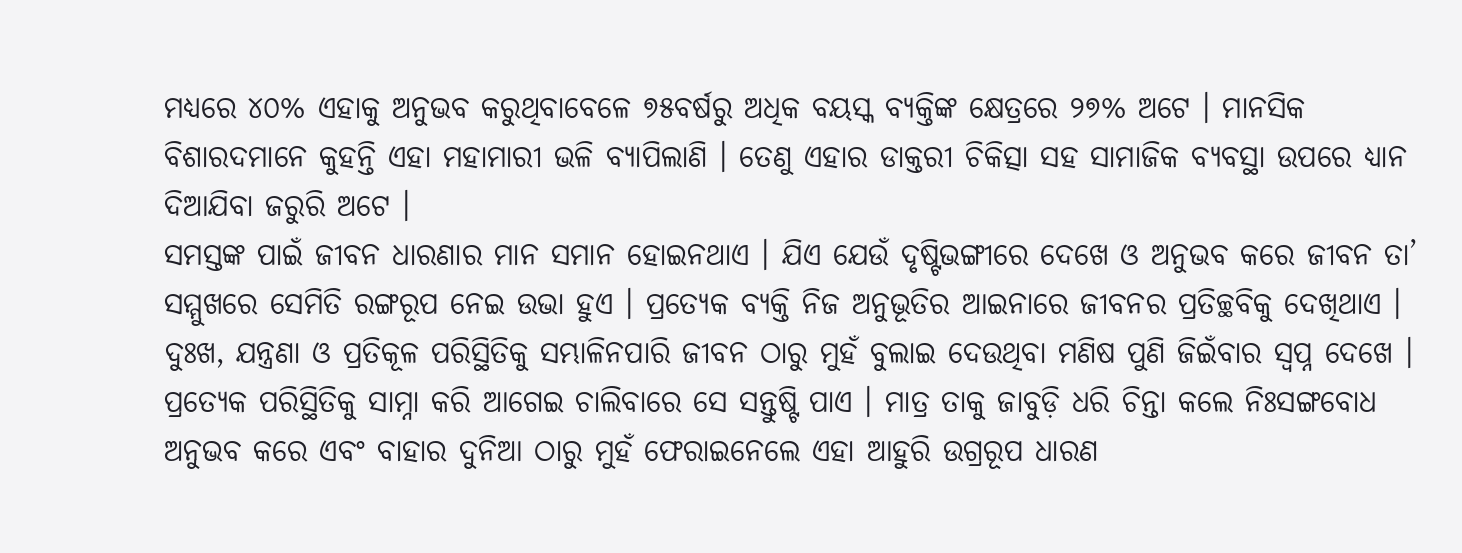ମଧ୍ୟରେ ୪୦% ଏହାକୁ ଅନୁଭବ କରୁଥିବାବେଳେ ୭୫ବର୍ଷରୁ ଅଧିକ ବୟସ୍କ ବ୍ୟକ୍ତିଙ୍କ କ୍ଷେତ୍ରରେ ୨୭% ଅଟେ । ମାନସିକ ବିଶାରଦମାନେ କୁହନ୍ତି ଏହା ମହାମାରୀ ଭଳି ବ୍ୟାପିଲାଣି । ତେଣୁ ଏହାର ଡାକ୍ତରୀ ଚିକିତ୍ସା ସହ ସାମାଜିକ ବ୍ୟବସ୍ଥା ଉପରେ ଧ୍ୟାନ ଦିଆଯିବା ଜରୁରି ଅଟେ ।
ସମସ୍ତଙ୍କ ପାଇଁ ଜୀବନ ଧାରଣାର ମାନ ସମାନ ହୋଇନଥାଏ । ଯିଏ ଯେଉଁ ଦୃଷ୍ଟିଭଙ୍ଗୀରେ ଦେଖେ ଓ ଅନୁଭବ କରେ ଜୀବନ ତା’ ସମ୍ମୁଖରେ ସେମିତି ରଙ୍ଗରୂପ ନେଇ ଉଭା ହୁଏ । ପ୍ରତ୍ୟେକ ବ୍ୟକ୍ତି ନିଜ ଅନୁଭୂତିର ଆଇନାରେ ଜୀବନର ପ୍ରତିଚ୍ଛବିକୁ ଦେଖିଥାଏ । ଦୁଃଖ, ଯନ୍ତ୍ରଣା ଓ ପ୍ରତିକୂଳ ପରିସ୍ଥିତିକୁ ସମ୍ଭାଳିନପାରି ଜୀବନ ଠାରୁ ମୁହଁ ବୁଲାଇ ଦେଉଥିବା ମଣିଷ ପୁଣି ଜିଇଁବାର ସ୍ୱପ୍ନ ଦେଖେ । ପ୍ରତ୍ୟେକ ପରିସ୍ଥିତିକୁ ସାମ୍ନା କରି ଆଗେଇ ଚାଲିବାରେ ସେ ସନ୍ତୁଷ୍ଟି ପାଏ । ମାତ୍ର ତାକୁ ଜାବୁଡ଼ି ଧରି ଚିନ୍ତା କଲେ ନିଃସଙ୍ଗବୋଧ ଅନୁଭବ କରେ ଏବଂ ବାହାର ଦୁନିଆ ଠାରୁ ମୁହଁ ଫେରାଇନେଲେ ଏହା ଆହୁରି ଉଗ୍ରରୂପ ଧାରଣ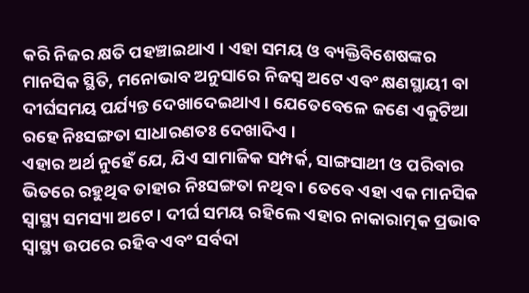କରି ନିଜର କ୍ଷତି ପହଞ୍ଚାଇଥାଏ । ଏହା ସମୟ ଓ ବ୍ୟକ୍ତିବିଶେଷଙ୍କର ମାନସିକ ସ୍ଥିତି, ମନୋଭାବ ଅନୁସାରେ ନିଜସ୍ୱ ଅଟେ ଏବଂ କ୍ଷଣସ୍ଥାୟୀ ବା ଦୀର୍ଘସମୟ ପର୍ଯ୍ୟନ୍ତ ଦେଖାଦେଇଥାଏ । ଯେତେବେଳେ ଜଣେ ଏକୁଟିଆ ରହେ ନିଃସଙ୍ଗତା ସାଧାରଣତଃ ଦେଖାଦିଏ ।
ଏହାର ଅର୍ଥ ନୁହେଁ ଯେ, ଯିଏ ସାମାଜିକ ସମ୍ପର୍କ, ସାଙ୍ଗସାଥୀ ଓ ପରିବାର ଭିତରେ ରହୁଥିବ ତାହାର ନିଃସଙ୍ଗତା ନଥିବ । ତେବେ ଏହା ଏକ ମାନସିକ ସ୍ୱାସ୍ଥ୍ୟ ସମସ୍ୟା ଅଟେ । ଦୀର୍ଘ ସମୟ ରହିଲେ ଏହାର ନାକାରାତ୍ମକ ପ୍ରଭାବ ସ୍ୱାସ୍ଥ୍ୟ ଉପରେ ରହିବ ଏବଂ ସର୍ବଦା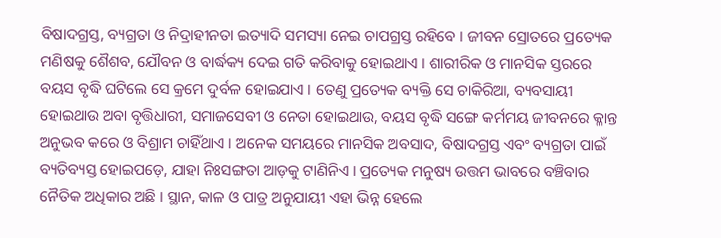ବିଷାଦଗ୍ରସ୍ତ, ବ୍ୟଗ୍ରତା ଓ ନିଦ୍ରାହୀନତା ଇତ୍ୟାଦି ସମସ୍ୟା ନେଇ ଚାପଗ୍ରସ୍ତ ରହିବେ । ଜୀବନ ସ୍ରୋତରେ ପ୍ରତ୍ୟେକ ମଣିଷକୁ ଶୈଶବ, ଯୌବନ ଓ ବାର୍ଦ୍ଧକ୍ୟ ଦେଇ ଗତି କରିବାକୁ ହୋଇଥାଏ । ଶାରୀରିକ ଓ ମାନସିକ ସ୍ତରରେ ବୟସ ବୃଦ୍ଧି ଘଟିଲେ ସେ କ୍ରମେ ଦୁର୍ବଳ ହୋଇଯାଏ । ତେଣୁ ପ୍ରତ୍ୟେକ ବ୍ୟକ୍ତି ସେ ଚାକିରିଆ, ବ୍ୟବସାୟୀ ହୋଇଥାଉ ଅବା ବୃତ୍ତିଧାରୀ, ସମାଜସେବୀ ଓ ନେତା ହୋଇଥାଉ, ବୟସ ବୃଦ୍ଧି ସଙ୍ଗେ କର୍ମମୟ ଜୀବନରେ କ୍ଳାନ୍ତ ଅନୁଭବ କରେ ଓ ବିଶ୍ରାମ ଚାହିଁଥାଏ । ଅନେକ ସମୟରେ ମାନସିକ ଅବସାଦ, ବିଷାଦଗ୍ରସ୍ତ ଏବଂ ବ୍ୟଗ୍ରତା ପାଇଁ ବ୍ୟତିବ୍ୟସ୍ତ ହୋଇପଡ଼େ, ଯାହା ନିଃସଙ୍ଗତା ଆଡ଼କୁ ଟାଣିନିଏ । ପ୍ରତ୍ୟେକ ମନୁଷ୍ୟ ଉତ୍ତମ ଭାବରେ ବଞ୍ଚିବାର ନୈତିକ ଅଧିକାର ଅଛି । ସ୍ଥାନ, କାଳ ଓ ପାତ୍ର ଅନୁଯାୟୀ ଏହା ଭିନ୍ନ ହେଲେ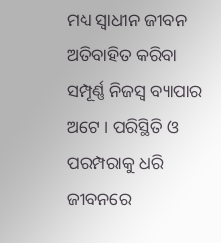ମଧ୍ୟ ସ୍ୱାଧୀନ ଜୀବନ ଅତିବାହିତ କରିବା ସମ୍ପୂର୍ଣ୍ଣ ନିଜସ୍ୱ ବ୍ୟାପାର ଅଟେ । ପରିସ୍ଥିତି ଓ ପରମ୍ପରାକୁ ଧରି ଜୀବନରେ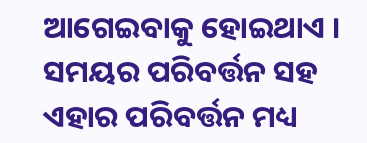ଆଗେଇବାକୁ ହୋଇଥାଏ । ସମୟର ପରିବର୍ତ୍ତନ ସହ ଏହାର ପରିବର୍ତ୍ତନ ମଧ୍ୟ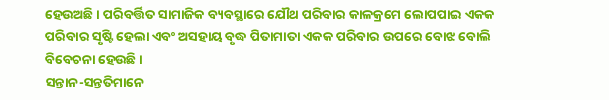ହେଉଅଛି । ପରିବର୍ତ୍ତିତ ସାମାଜିକ ବ୍ୟବସ୍ଥାରେ ଯୌଥ ପରିବାର କାଳକ୍ରମେ ଲୋପପାଇ ଏକକ ପରିବାର ସୃଷ୍ଟି ହେଲା ଏବଂ ଅସହାୟ ବୃଦ୍ଧ ପିତାମାତା ଏକକ ପରିବାର ଉପରେ ବୋଝ ବୋଲି ବିବେଚନା ହେଉଛି ।
ସନ୍ତାନ-ସନ୍ତତିମାନେ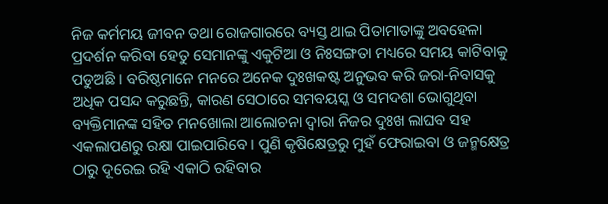ନିଜ କର୍ମମୟ ଜୀବନ ତଥା ରୋଜଗାରରେ ବ୍ୟସ୍ତ ଥାଇ ପିତାମାତାଙ୍କୁ ଅବହେଳା ପ୍ରଦର୍ଶନ କରିବା ହେତୁ ସେମାନଙ୍କୁ ଏକୁଟିଆ ଓ ନିଃସଙ୍ଗତା ମଧ୍ୟରେ ସମୟ କାଟିବାକୁ ପଡୁଅଛି । ବରିଷ୍ଠମାନେ ମନରେ ଅନେକ ଦୁଃଖକଷ୍ଟ ଅନୁଭବ କରି ଜରା-ନିବାସକୁ ଅଧିକ ପସନ୍ଦ କରୁଛନ୍ତି, କାରଣ ସେଠାରେ ସମବୟସ୍କ ଓ ସମଦଶା ଭୋଗୁଥିବା ବ୍ୟକ୍ତିମାନଙ୍କ ସହିତ ମନଖୋଲା ଆଲୋଚନା ଦ୍ୱାରା ନିଜର ଦୁଃଖ ଲାଘବ ସହ ଏକଲାପଣରୁ ରକ୍ଷା ପାଇପାରିବେ । ପୁଣି କୃଷିକ୍ଷେତ୍ରରୁ ମୁହଁ ଫେରାଇବା ଓ ଜନ୍ମକ୍ଷେତ୍ର ଠାରୁ ଦୂରେଇ ରହି ଏକାଠି ରହିବାର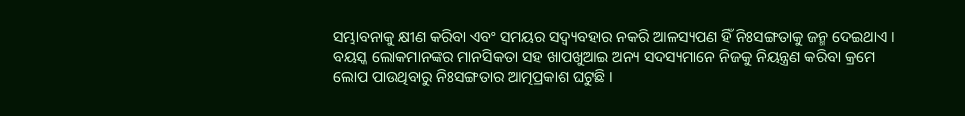ସମ୍ଭାବନାକୁ କ୍ଷୀଣ କରିବା ଏବଂ ସମୟର ସଦ୍ବ୍ୟବହାର ନକରି ଆଳସ୍ୟପଣ ହିଁ ନିଃସଙ୍ଗତାକୁ ଜନ୍ମ ଦେଇଥାଏ । ବୟସ୍କ ଲୋକମାନଙ୍କର ମାନସିକତା ସହ ଖାପଖୁଆଇ ଅନ୍ୟ ସଦସ୍ୟମାନେ ନିଜକୁ ନିୟନ୍ତ୍ରଣ କରିବା କ୍ରମେ ଲୋପ ପାଉଥିବାରୁ ନିଃସଙ୍ଗତାର ଆତ୍ମପ୍ରକାଶ ଘଟୁଛି ।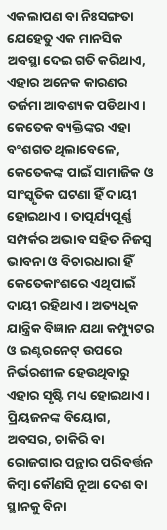ଏକଲାପଣ ବା ନିଃସଙ୍ଗତା ଯେହେତୁ ଏକ ମାନସିକ ଅବସ୍ଥା ଦେଇ ଗତି କରିଥାଏ, ଏହାର ଅନେକ କାରଣର ତର୍ଜମା ଆବଶ୍ୟକ ପଡିଥାଏ। କେତେକ ବ୍ୟକ୍ତିଙ୍କର ଏହା ବଂଶଗତ ଥିଲାବେଳେ, କେତେକଙ୍କ ପାଇଁ ସାମାଜିକ ଓ ସାଂସ୍କୃତିକ ଘଟଣା ହିଁ ଦାୟୀ ହୋଇଥାଏ । ତାତ୍ପର୍ଯ୍ୟପୂର୍ଣ୍ଣ ସମ୍ପର୍କର ଅଭାବ ସହିତ ନିଜସ୍ୱ ଭାବନା ଓ ବିଚାରଧାରା ହିଁ କେତେକାଂଶରେ ଏଥିପାଇଁ ଦାୟୀ ରହିଥାଏ । ଅତ୍ୟଧିକ ଯାନ୍ତ୍ରିକ ବିଜ୍ଞାନ ଯଥା କମ୍ପ୍ୟୁଟର ଓ ଇଣ୍ଟରନେଟ୍ ଉପରେ ନିର୍ଭରଶୀଳ ହେଉଥିବାରୁ ଏହାର ସୃଷ୍ଟି ମଧ୍ୟ ହୋଇଥାଏ । ପ୍ରିୟଜନଙ୍କ ବିୟୋଗ, ଅବସର, ଚାକିରି ବା ରୋଜଗାର ପନ୍ଥାର ପରିବର୍ତ୍ତନ କିମ୍ବା କୌଣସି ନୂଆ ଦେଶ ବା ସ୍ଥାନକୁ ବିନା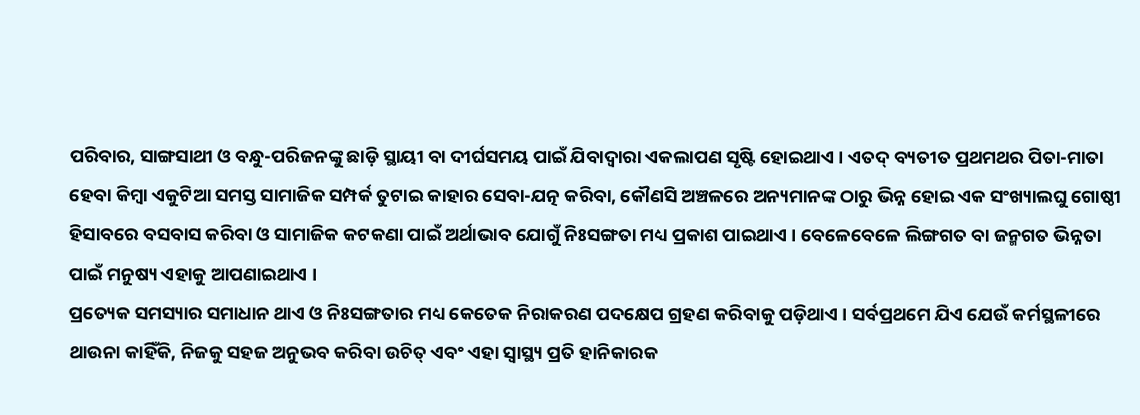ପରିବାର, ସାଙ୍ଗସାଥୀ ଓ ବନ୍ଧୁ-ପରିଜନଙ୍କୁ ଛାଡ଼ି ସ୍ଥାୟୀ ବା ଦୀର୍ଘସମୟ ପାଇଁ ଯିବାଦ୍ୱାରା ଏକଲାପଣ ସୃଷ୍ଟି ହୋଇଥାଏ । ଏତଦ୍ ବ୍ୟତୀତ ପ୍ରଥମଥର ପିତା-ମାତା ହେବା କିମ୍ବା ଏକୁଟିଆ ସମସ୍ତ ସାମାଜିକ ସମ୍ପର୍କ ତୁଟାଇ କାହାର ସେବା-ଯତ୍ନ କରିବା, କୌଣସି ଅଞ୍ଚଳରେ ଅନ୍ୟମାନଙ୍କ ଠାରୁ ଭିନ୍ନ ହୋଇ ଏକ ସଂଖ୍ୟାଲଘୁ ଗୋଷ୍ଠୀ ହିସାବରେ ବସବାସ କରିବା ଓ ସାମାଜିକ କଟକଣା ପାଇଁ ଅର୍ଥାଭାବ ଯୋଗୁଁ ନିଃସଙ୍ଗତା ମଧ୍ୟ ପ୍ରକାଶ ପାଇଥାଏ । ବେଳେବେଳେ ଲିଙ୍ଗଗତ ବା ଜନ୍ମଗତ ଭିନ୍ନତା ପାଇଁ ମନୁଷ୍ୟ ଏହାକୁ ଆପଣାଇଥାଏ ।
ପ୍ରତ୍ୟେକ ସମସ୍ୟାର ସମାଧାନ ଥାଏ ଓ ନିଃସଙ୍ଗତାର ମଧ୍ୟ କେତେକ ନିରାକରଣ ପଦକ୍ଷେପ ଗ୍ରହଣ କରିବାକୁ ପଡ଼ିଥାଏ । ସର୍ବପ୍ରଥମେ ଯିଏ ଯେଉଁ କର୍ମସ୍ଥଳୀରେ ଥାଉନା କାହିଁକି, ନିଜକୁ ସହଜ ଅନୁଭବ କରିବା ଉଚିତ୍ ଏବଂ ଏହା ସ୍ୱାସ୍ଥ୍ୟ ପ୍ରତି ହାନିକାରକ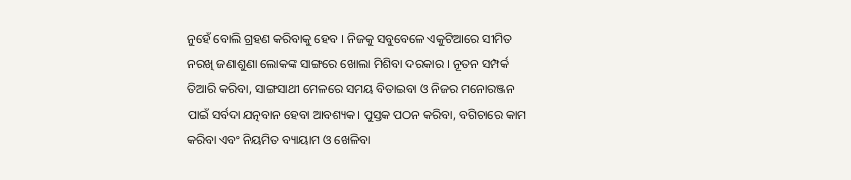ନୁହେଁ ବୋଲି ଗ୍ରହଣ କରିବାକୁ ହେବ । ନିଜକୁ ସବୁବେଳେ ଏକୁଟିଆରେ ସୀମିତ ନରଖି ଜଣାଶୁଣା ଲୋକଙ୍କ ସାଙ୍ଗରେ ଖୋଲା ମିଶିବା ଦରକାର । ନୂତନ ସମ୍ପର୍କ ତିଆରି କରିବା, ସାଙ୍ଗସାଥୀ ମେଳରେ ସମୟ ବିତାଇବା ଓ ନିଜର ମନୋରଞ୍ଜନ ପାଇଁ ସର୍ବଦା ଯତ୍ନବାନ ହେବା ଆବଶ୍ୟକ। ପୁସ୍ତକ ପଠନ କରିବା, ବଗିଚାରେ କାମ କରିବା ଏବଂ ନିୟମିତ ବ୍ୟାୟାମ ଓ ଖେଳିବା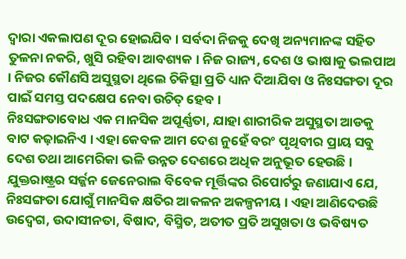ଦ୍ୱାରା ଏକଲାପଣ ଦୂର ହୋଇଯିବ । ସର୍ବଦା ନିଜକୁ ଦେଖି ଅନ୍ୟମାନଙ୍କ ସହିତ ତୁଳନା ନକରି, ଖୁସି ରହିବା ଆବଶ୍ୟକ । ନିଜ ରାଜ୍ୟ, ଦେଶ ଓ ଭାଷାକୁ ଭଲପାଅ । ନିଜର କୌଣସି ଅସୁସ୍ଥତା ଥିଲେ ଚିକିତ୍ସା ପ୍ରତି ଧ୍ୟାନ ଦିଆଯିବା ଓ ନିଃସଙ୍ଗତା ଦୂର ପାଇଁ ସମସ୍ତ ପଦକ୍ଷେପ ନେବା ଉଚିତ୍ ହେବ ।
ନିଃସଙ୍ଗତାବୋଧ ଏକ ମାନସିକ ଅପୂର୍ଣ୍ଣତା, ଯାହା ଶାରୀରିକ ଅସୁସ୍ଥତା ଆଡକୁ ବାଟ କଢ଼ାଇନିଏ । ଏହା କେବଳ ଆମ ଦେଶ ନୁହେଁ ବରଂ ପୃଥିବୀର ପ୍ରାୟ ସବୁ ଦେଶ ତଥା ଆମେରିକା ଭଳି ଉନ୍ନତ ଦେଶରେ ଅଧିକ ଅନୁଭୂତ ହେଉଛି । ଯୁକ୍ତରାଷ୍ଟ୍ରର ସର୍ଜ୍ଜନ ଜେନେରାଲ ବିବେକ ମୂର୍ତ୍ତିଙ୍କର ରିପୋର୍ଟରୁ ଜଣାଯାଏ ଯେ, ନିଃସଙ୍ଗତା ଯୋଗୁଁ ମାନସିକ କ୍ଷତିର ଆକଳନ ଅକଳ୍ପନୀୟ । ଏହା ଆଣିଦେଉଛି ଉଦ୍ବେଗ, ଉଦାସୀନତା, ବିଷାଦ, ବିସ୍ମିତ, ଅତୀତ ପ୍ରତି ଅସୁଖତା ଓ ଭବିଷ୍ୟତ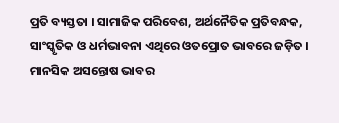ପ୍ରତି ବ୍ୟସ୍ତତା । ସାମାଜିକ ପରିବେଶ, ଅର୍ଥନୈତିକ ପ୍ରତିବନ୍ଧକ, ସାଂସ୍କୃତିକ ଓ ଧର୍ମଭାବନା ଏଥିରେ ଓତପ୍ରୋତ ଭାବରେ ଜଡ଼ିତ । ମାନସିକ ଅସନ୍ତୋଷ ଭାବର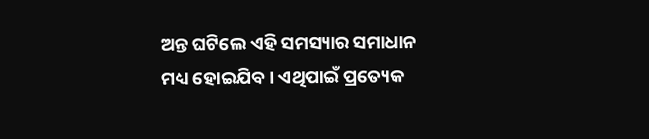ଅନ୍ତ ଘଟିଲେ ଏହି ସମସ୍ୟାର ସମାଧାନ ମଧ୍ୟ ହୋଇଯିବ । ଏଥିପାଇଁ ପ୍ରତ୍ୟେକ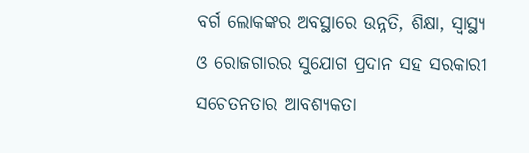ବର୍ଗ ଲୋକଙ୍କର ଅବସ୍ଥାରେ ଉନ୍ନତି, ଶିକ୍ଷା, ସ୍ୱାସ୍ଥ୍ୟ ଓ ରୋଜଗାରର ସୁଯୋଗ ପ୍ରଦାନ ସହ ସରକାରୀ ସଚେତନତାର ଆବଶ୍ୟକତା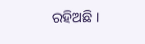ରହିଅଛି ।